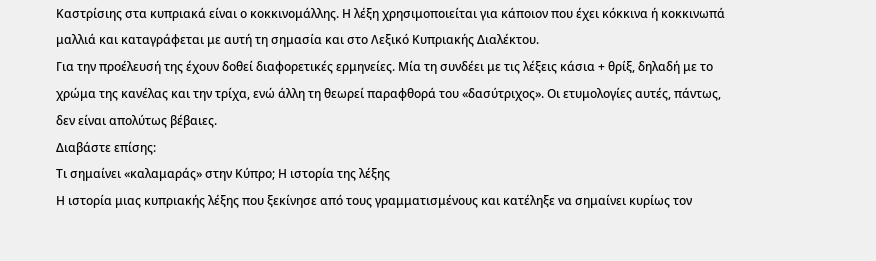Καστρίσιης στα κυπριακά είναι ο κοκκινομάλλης. Η λέξη χρησιμοποιείται για κάποιον που έχει κόκκινα ή κοκκινωπά μαλλιά και καταγράφεται με αυτή τη σημασία και στο Λεξικό Κυπριακής Διαλέκτου.
Για την προέλευσή της έχουν δοθεί διαφορετικές ερμηνείες. Μία τη συνδέει με τις λέξεις κάσια + θρίξ, δηλαδή με το χρώμα της κανέλας και την τρίχα, ενώ άλλη τη θεωρεί παραφθορά του «δασύτριχος». Οι ετυμολογίες αυτές, πάντως, δεν είναι απολύτως βέβαιες.
Διαβάστε επίσης:
Τι σημαίνει «καλαμαράς» στην Κύπρο; Η ιστορία της λέξης
Η ιστορία μιας κυπριακής λέξης που ξεκίνησε από τους γραμματισμένους και κατέληξε να σημαίνει κυρίως τον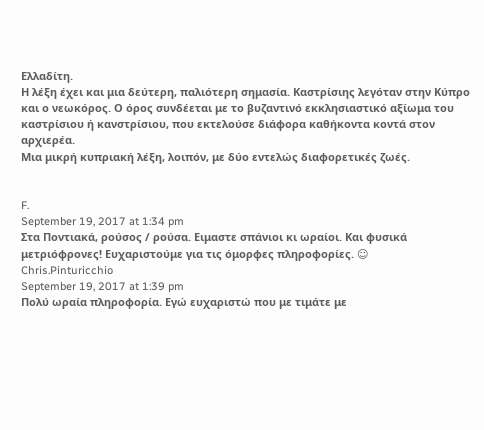Ελλαδίτη.
Η λέξη έχει και μια δεύτερη, παλιότερη σημασία. Καστρίσιης λεγόταν στην Κύπρο και ο νεωκόρος. Ο όρος συνδέεται με το βυζαντινό εκκλησιαστικό αξίωμα του καστρίσιου ή κανστρίσιου, που εκτελούσε διάφορα καθήκοντα κοντά στον αρχιερέα.
Μια μικρή κυπριακή λέξη, λοιπόν, με δύο εντελώς διαφορετικές ζωές.


F.
September 19, 2017 at 1:34 pm
Στα Ποντιακά, ρούσος / ρούσα. Ειμαστε σπάνιοι κι ωραίοι. Και φυσικά μετριόφρονες! Ευχαριστούμε για τις όμορφες πληροφορίες. ☺
Chris.Pinturicchio
September 19, 2017 at 1:39 pm
Πολύ ωραία πληροφορία. Εγώ ευχαριστώ που με τιμάτε με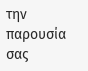την παρουσία σας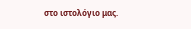στο ιστολόγιο μας.